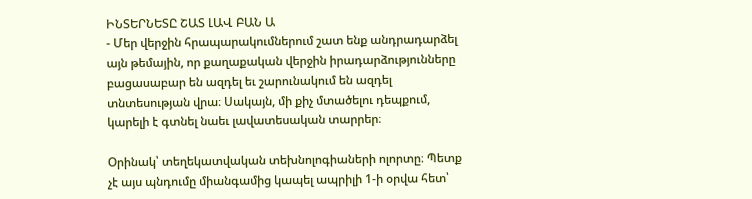ԻՆՏԵՐՆԵՏԸ ՇԱՏ ԼԱՎ ԲԱՆ Ա
- Մեր վերջին հրապարակումներում շատ ենք անդրադարձել այն թեմային, որ քաղաքական վերջին իրադարձությունները բացասաբար են ազդել եւ շարունակում են ազդել տնտեսության վրա։ Սակայն, մի քիչ մտածելու դեպքում, կարելի է գտնել նաեւ լավատեսական տարրեր։

Օրինակ՝ տեղեկատվական տեխնոլոգիաների ոլորտը։ Պետք չէ այս պնդումը միանգամից կապել ապրիլի 1-ի օրվա հետ՝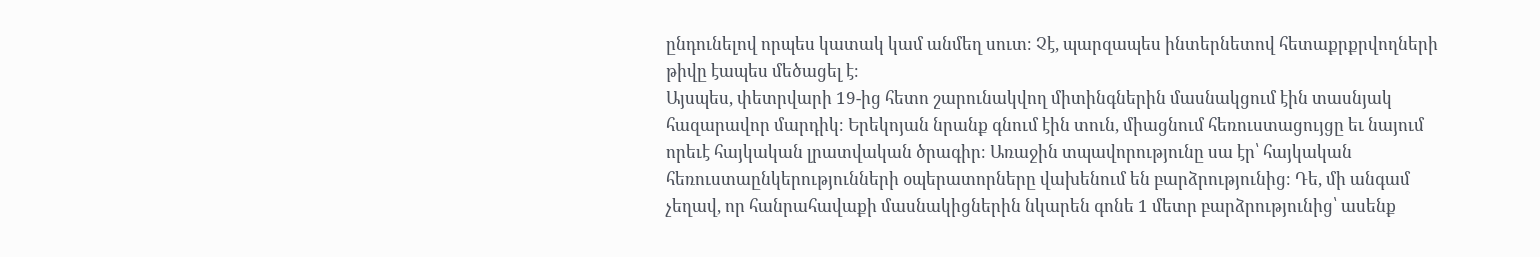ընդունելով որպես կատակ կամ անմեղ սուտ։ Չէ, պարզապես ինտերնետով հետաքրքրվողների թիվը էապես մեծացել է։
Այսպես, փետրվարի 19-ից հետո շարունակվող միտինգներին մասնակցում էին տասնյակ հազարավոր մարդիկ։ Երեկոյան նրանք գնում էին տուն, միացնում հեռուստացույցը եւ նայում որեւէ հայկական լրատվական ծրագիր։ Առաջին տպավորությունը սա էր՝ հայկական հեռուստաընկերությունների օպերատորները վախենում են բարձրությունից։ Դե, մի անգամ չեղավ, որ հանրահավաքի մասնակիցներին նկարեն գոնե 1 մետր բարձրությունից՝ ասենք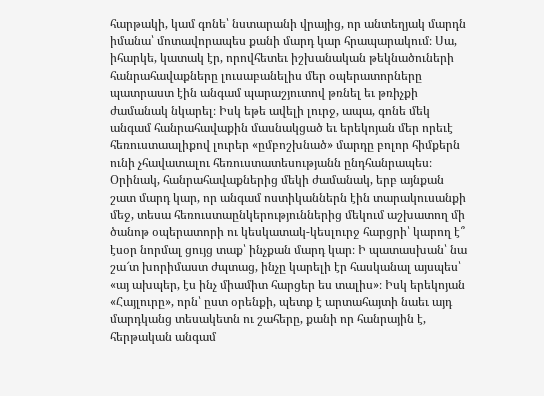հարթակի, կամ գոնե՝ նստարանի վրայից, որ անտեղյակ մարդն իմանա՝ մոտավորապես քանի մարդ կար հրապարակում։ Սա, իհարկե, կատակ էր, որովհետեւ իշխանական թեկնածուների հանրահավաքները լուսաբանելիս մեր օպերատորները պատրաստ էին անգամ պարաշյուտով թռնել եւ թռիչքի ժամանակ նկարել։ Իսկ եթե ավելի լուրջ, ապա, գոնե մեկ անգամ հանրահավաքին մասնակցած եւ երեկոյան մեր որեւէ հեռուստաալիքով լուրեր «ըմբոշխնած» մարդը բոլոր հիմքերն ունի չհավատալու հեռուստատեսությանն ընդհանրապես։
Օրինակ, հանրահավաքներից մեկի ժամանակ, երբ այնքան շատ մարդ կար, որ անգամ ոստիկաններն էին տարակուսանքի մեջ, տեսա հեռուստաընկերություններից մեկում աշխատող մի ծանոթ օպերատորի ու կեսկատակ-կեսլուրջ հարցրի՝ կարող է՞ էսօր նորմալ ցույց տաք՝ ինչքան մարդ կար։ Ի պատասխան՝ նա շա՜տ խորիմաստ ժպտաց, ինչը կարելի էր հասկանալ այսպես՝ «այ ախպեր, էս ինչ միամիտ հարցեր ես տալիս»։ Իսկ երեկոյան «Հայլուրը», որն՝ ըստ օրենքի, պետք է արտահայտի նաեւ այդ մարդկանց տեսակետն ու շահերը, քանի որ հանրային է, հերթական անգամ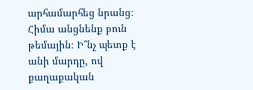արհամարհեց նրանց։
Հիմա անցնենք բուն թեմային։ Ի՞նչ պետք է անի մարդը, ով քաղաքական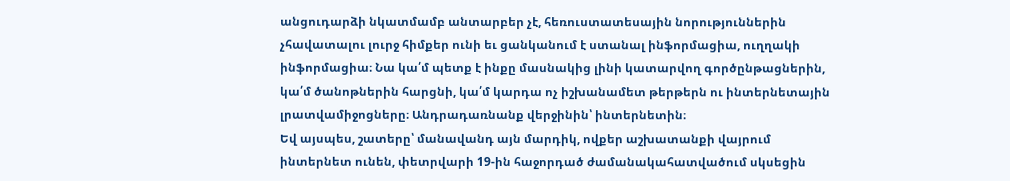անցուդարձի նկատմամբ անտարբեր չէ, հեռուստատեսային նորություններին չհավատալու լուրջ հիմքեր ունի եւ ցանկանում է ստանալ ինֆորմացիա, ուղղակի ինֆորմացիա։ Նա կա՛մ պետք է ինքը մասնակից լինի կատարվող գործընթացներին, կա՛մ ծանոթներին հարցնի, կա՛մ կարդա ոչ իշխանամետ թերթերն ու ինտերնետային լրատվամիջոցները։ Անդրադառնանք վերջինին՝ ինտերնետին։
Եվ այսպես, շատերը՝ մանավանդ այն մարդիկ, ովքեր աշխատանքի վայրում ինտերնետ ունեն, փետրվարի 19-ին հաջորդած ժամանակահատվածում սկսեցին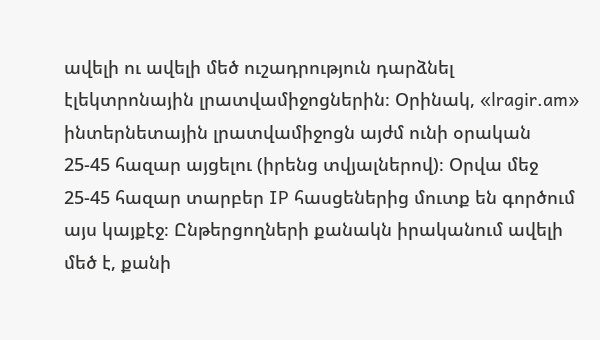ավելի ու ավելի մեծ ուշադրություն դարձնել էլեկտրոնային լրատվամիջոցներին։ Օրինակ, «lragir.am» ինտերնետային լրատվամիջոցն այժմ ունի օրական 25-45 հազար այցելու (իրենց տվյալներով)։ Օրվա մեջ 25-45 հազար տարբեր IP հասցեներից մուտք են գործում այս կայքէջ։ Ընթերցողների քանակն իրականում ավելի մեծ է, քանի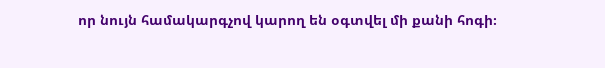որ նույն համակարգչով կարող են օգտվել մի քանի հոգի։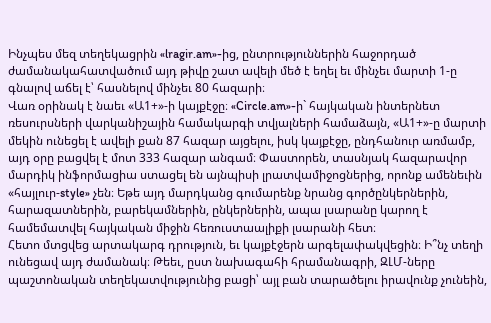Ինչպես մեզ տեղեկացրին «lragir.am»-ից, ընտրություններին հաջորդած ժամանակահատվածում այդ թիվը շատ ավելի մեծ է եղել եւ մինչեւ մարտի 1-ը գնալով աճել է՝ հասնելով մինչեւ 80 հազարի։
Վառ օրինակ է նաեւ «Ա1+»-ի կայքէջը։ «Circle.am»-ի` հայկական ինտերնետ ռեսուրսների վարկանիշային համակարգի տվյալների համաձայն, «Ա1+»-ը մարտի մեկին ունեցել է ավելի քան 87 հազար այցելու, իսկ կայքէջը, ընդհանուր առմամբ, այդ օրը բացվել է մոտ 333 հազար անգամ։ Փաստորեն, տասնյակ հազարավոր մարդիկ ինֆորմացիա ստացել են այնպիսի լրատվամիջոցներից, որոնք ամենեւին «հայլուր-style» չեն։ Եթե այդ մարդկանց գումարենք նրանց գործընկերներին, հարազատներին, բարեկամներին, ընկերներին, ապա լսարանը կարող է համեմատվել հայկական միջին հեռուստաալիքի լսարանի հետ։
Հետո մտցվեց արտակարգ դրություն, եւ կայքէջերն արգելափակվեցին։ Ի՞նչ տեղի ունեցավ այդ ժամանակ։ Թեեւ, ըստ նախագահի հրամանագրի, ԶԼՄ-ները պաշտոնական տեղեկատվությունից բացի՝ այլ բան տարածելու իրավունք չունեին,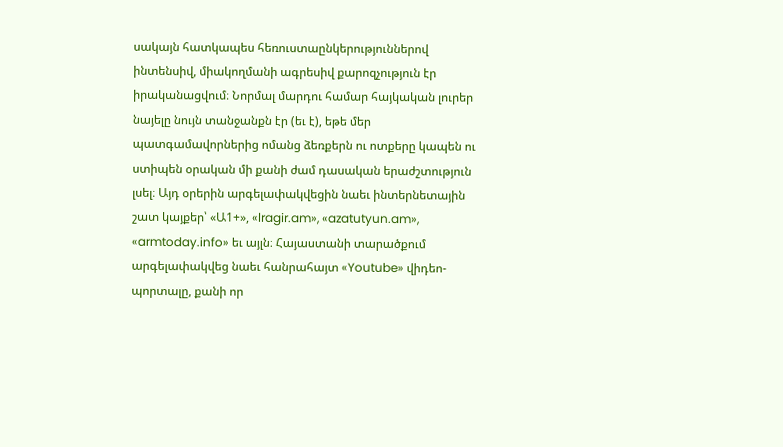սակայն հատկապես հեռուստաընկերություններով ինտենսիվ, միակողմանի ագրեսիվ քարոզչություն էր իրականացվում։ Նորմալ մարդու համար հայկական լուրեր նայելը նույն տանջանքն էր (եւ է), եթե մեր պատգամավորներից ոմանց ձեռքերն ու ոտքերը կապեն ու ստիպեն օրական մի քանի ժամ դասական երաժշտություն լսել։ Այդ օրերին արգելափակվեցին նաեւ ինտերնետային շատ կայքեր՝ «Ա1+», «lragir.am», «azatutyun.am», «armtoday.info» եւ այլն։ Հայաստանի տարածքում արգելափակվեց նաեւ հանրահայտ «Youtube» վիդեո-պորտալը, քանի որ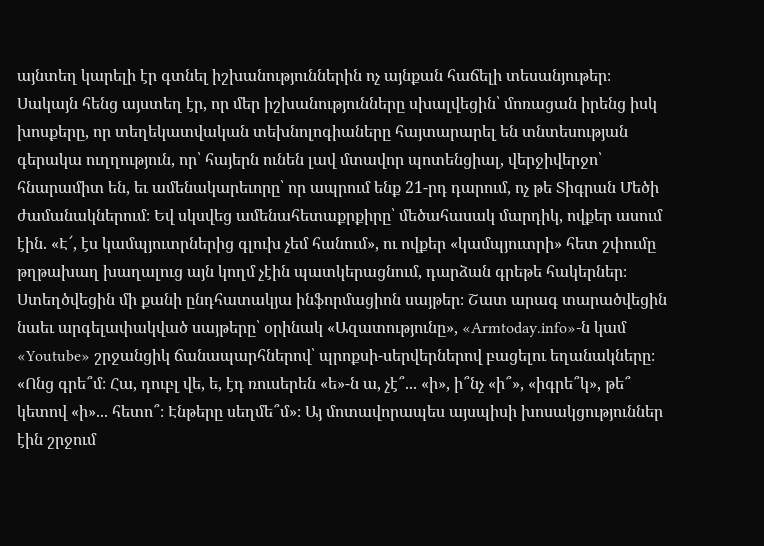այնտեղ կարելի էր գտնել իշխանություններին ոչ այնքան հաճելի տեսանյութեր։ Սակայն հենց այստեղ էր, որ մեր իշխանությունները սխալվեցին՝ մոռացան իրենց իսկ խոսքերը, որ տեղեկատվական տեխնոլոգիաները հայտարարել են տնտեսության գերակա ուղղություն, որ՝ հայերն ունեն լավ մտավոր պոտենցիալ, վերջիվերջո՝ հնարամիտ են, եւ ամենակարեւորը՝ որ ապրում ենք 21-րդ դարում, ոչ թե Տիգրան Մեծի ժամանակներում։ Եվ սկսվեց ամենահետաքրքիրը՝ մեծահասակ մարդիկ, ովքեր ասում էին. «Է՜, էս կամպյուտրներից գլուխ չեմ հանում», ու ովքեր «կամպյուտրի» հետ շփումը թղթախաղ խաղալուց այն կողմ չէին պատկերացնում, դարձան գրեթե հակերներ։ Ստեղծվեցին մի քանի ընդհատակյա ինֆորմացիոն սայթեր։ Շատ արագ տարածվեցին նաեւ արգելափակված սայթերը՝ օրինակ «Ազատությունը», «Armtoday.info»-ն կամ «Youtube» շրջանցիկ ճանապարհներով՝ պրոքսի-սերվերներով բացելու եղանակները։ «Ոնց գրե՞մ։ Հա, դուբլ վե, ե, էդ ռուսերեն «ե»-ն ա, չէ՞... «ի», ի՞նչ «ի՞», «իգրե՞կ», թե՞ կետով «ի»... հետո՞։ Էնթերը սեղմե՞մ»։ Այ մոտավորապես այսպիսի խոսակցություններ էին շրջում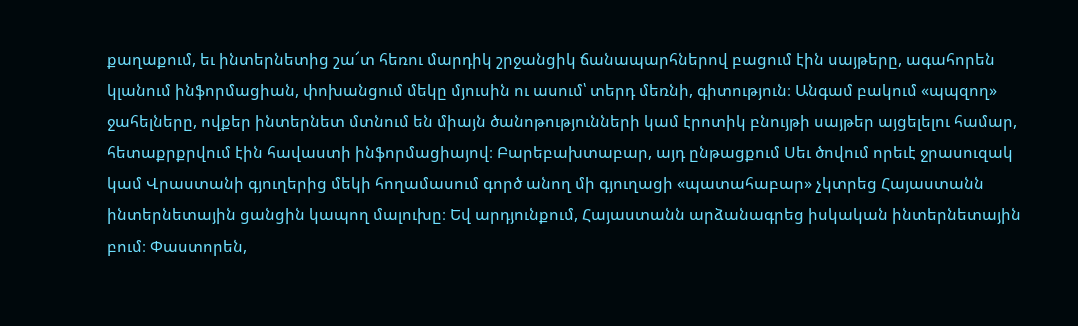քաղաքում, եւ ինտերնետից շա՜տ հեռու մարդիկ շրջանցիկ ճանապարհներով բացում էին սայթերը, ագահորեն կլանում ինֆորմացիան, փոխանցում մեկը մյուսին ու ասում՝ տերդ մեռնի, գիտություն։ Անգամ բակում «պպզող» ջահելները, ովքեր ինտերնետ մտնում են միայն ծանոթությունների կամ էրոտիկ բնույթի սայթեր այցելելու համար, հետաքրքրվում էին հավաստի ինֆորմացիայով։ Բարեբախտաբար, այդ ընթացքում Սեւ ծովում որեւէ ջրասուզակ կամ Վրաստանի գյուղերից մեկի հողամասում գործ անող մի գյուղացի «պատահաբար» չկտրեց Հայաստանն ինտերնետային ցանցին կապող մալուխը։ Եվ արդյունքում, Հայաստանն արձանագրեց իսկական ինտերնետային բում։ Փաստորեն,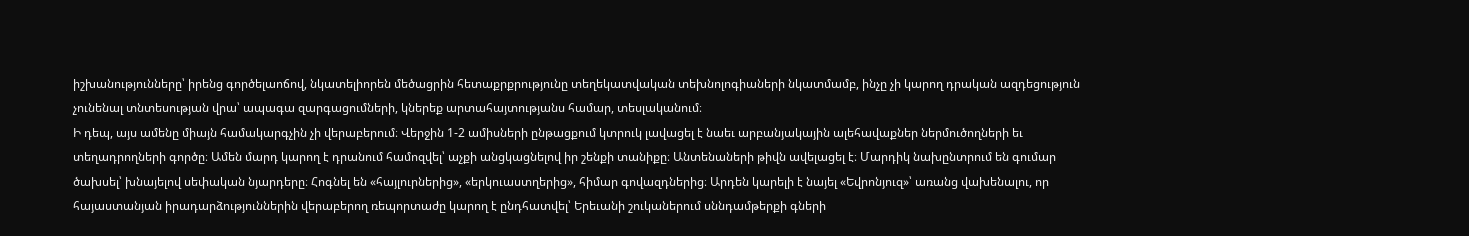իշխանությունները՝ իրենց գործելաոճով, նկատելիորեն մեծացրին հետաքրքրությունը տեղեկատվական տեխնոլոգիաների նկատմամբ, ինչը չի կարող դրական ազդեցություն չունենալ տնտեսության վրա՝ ապագա զարգացումների, կներեք արտահայտությանս համար, տեսլականում։
Ի դեպ, այս ամենը միայն համակարգչին չի վերաբերում։ Վերջին 1-2 ամիսների ընթացքում կտրուկ լավացել է նաեւ արբանյակային ալեհավաքներ ներմուծողների եւ տեղադրողների գործը։ Ամեն մարդ կարող է դրանում համոզվել՝ աչքի անցկացնելով իր շենքի տանիքը։ Անտենաների թիվն ավելացել է։ Մարդիկ նախընտրում են գումար ծախսել՝ խնայելով սեփական նյարդերը։ Հոգնել են «հայլուրներից», «երկուաստղերից», հիմար գովազդներից։ Արդեն կարելի է նայել «Եվրոնյուզ»՝ առանց վախենալու, որ հայաստանյան իրադարձություններին վերաբերող ռեպորտաժը կարող է ընդհատվել՝ Երեւանի շուկաներում սննդամթերքի գների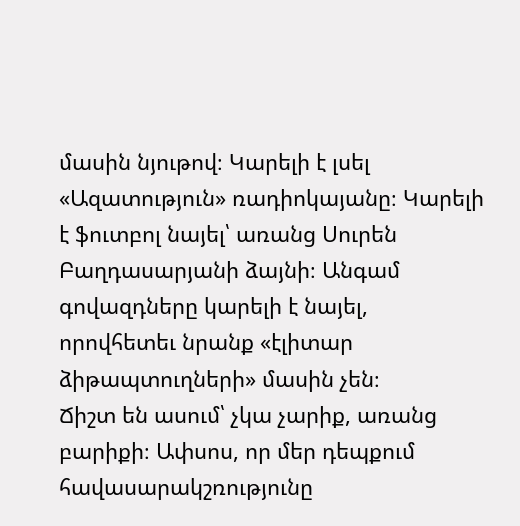մասին նյութով։ Կարելի է լսել «Ազատություն» ռադիոկայանը։ Կարելի է ֆուտբոլ նայել՝ առանց Սուրեն Բաղդասարյանի ձայնի։ Անգամ գովազդները կարելի է նայել, որովհետեւ նրանք «էլիտար ձիթապտուղների» մասին չեն։
Ճիշտ են ասում՝ չկա չարիք, առանց բարիքի։ Ափսոս, որ մեր դեպքում հավասարակշռությունը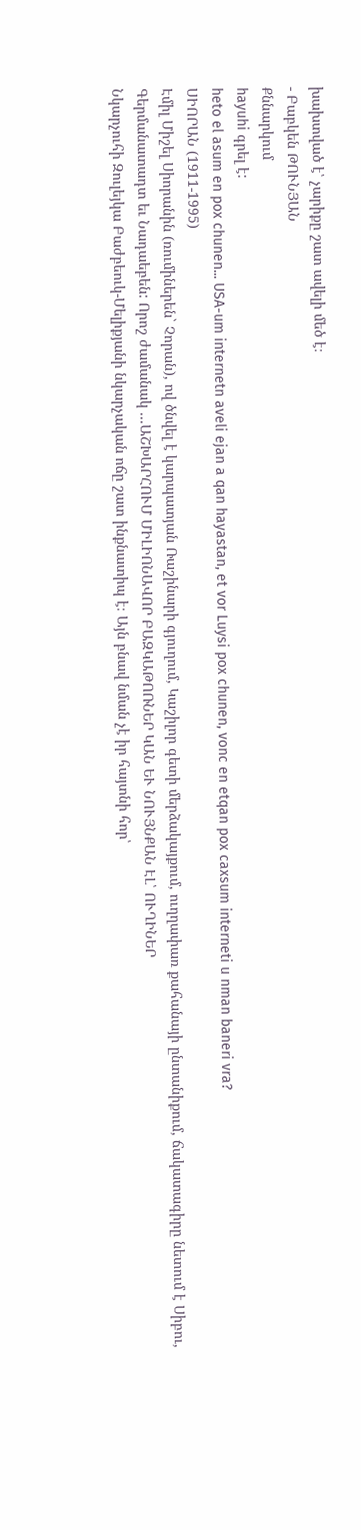խախտված է՝ չարիքը շատ ավելի մեծ է։
- Բաբկեն ԹՈՒՆՅԱՆ
Քննարկում
hayuhi գրել է:
heto el asum en pox chunen... USA-um internetn aveli ejan a qan hayastan, et vor Luysi pox chunen, vonc en etqan pox caxsum interneti u nman baneri vra?
ՍԻՈՐԱՆ (1911-1995)
Էմիլ Միշել Սիորանին (ռումիներեն` Չորան), ով ծնվել է կարպատյան Ռաշինարի գյուղում, Կաշիլոր գետի մերձակայքում, ուղղափառ քահանայի ընտանիքում, ճակատագիրը նետում է Սիբու, Գերմանատադտ եւ Նադաեբեն: Որոշ ժամանակ ...ԱՇԽԱՐՀՈՒՄ ՄԻԼԻՈՆԱՎՈՐ ԲԱԶԿԱԹՈՌՆԵՐ ԿԱՆ ԵՒ ՆՈՒՅՆՔԱՆ ԷԼ՝ ՈՒՂԻՆԵՐ
Նկարչուհի Զուլեյկա Բաժբեուկ-Մելիքյանի նկարչական ոճը շատ ինքնատիպ է։ Այն բնավ նման չէ իր հայտնի հոր՝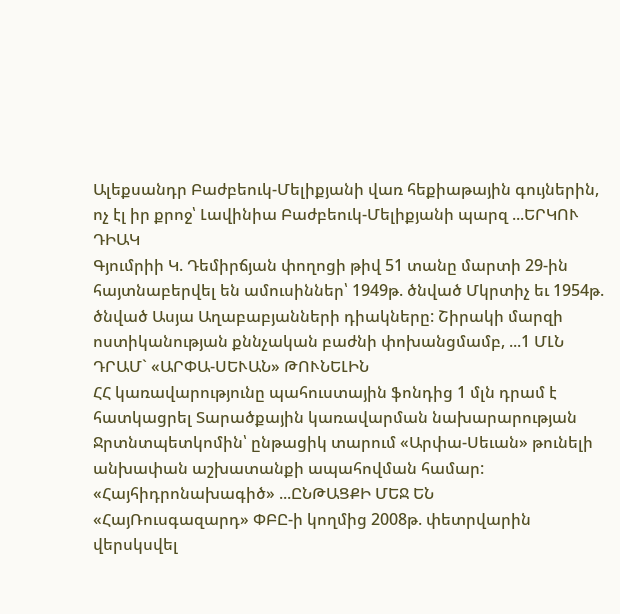Ալեքսանդր Բաժբեուկ-Մելիքյանի վառ հեքիաթային գույներին, ոչ էլ իր քրոջ՝ Լավինիա Բաժբեուկ-Մելիքյանի պարզ ...ԵՐԿՈՒ ԴԻԱԿ
Գյումրիի Կ. Դեմիրճյան փողոցի թիվ 51 տանը մարտի 29-ին հայտնաբերվել են ամուսիններ՝ 1949թ. ծնված Մկրտիչ եւ 1954թ. ծնված Ասյա Աղաբաբյանների դիակները: Շիրակի մարզի ոստիկանության քննչական բաժնի փոխանցմամբ, ...1 ՄԼՆ ԴՐԱՄ` «ԱՐՓԱ-ՍԵՒԱՆ» ԹՈՒՆԵԼԻՆ
ՀՀ կառավարությունը պահուստային ֆոնդից 1 մլն դրամ է հատկացրել Տարածքային կառավարման նախարարության Ջրտնտպետկոմին՝ ընթացիկ տարում «Արփա-Սեւան» թունելի անխափան աշխատանքի ապահովման համար: «Հայհիդրոնախագիծ» ...ԸՆԹԱՑՔԻ ՄԵՋ ԵՆ
«ՀայՌուսգազարդ» ՓԲԸ-ի կողմից 2008թ. փետրվարին վերսկսվել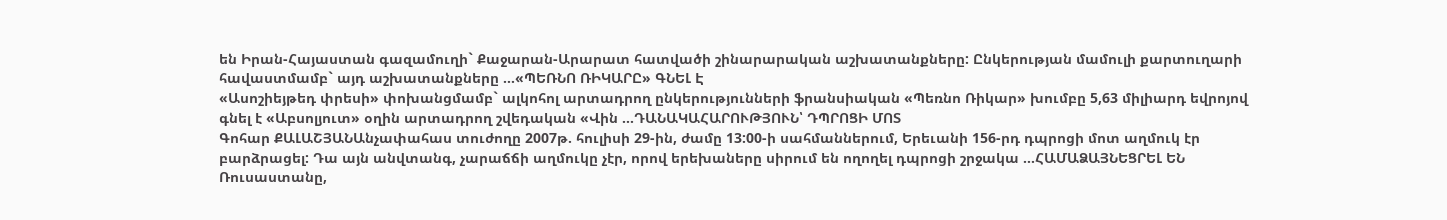են Իրան-Հայաստան գազամուղի` Քաջարան-Արարատ հատվածի շինարարական աշխատանքները: Ընկերության մամուլի քարտուղարի հավաստմամբ` այդ աշխատանքները ...«ՊԵՌՆՈ ՌԻԿԱՐԸ» ԳՆԵԼ Է
«Ասոշիեյթեդ փրեսի» փոխանցմամբ` ալկոհոլ արտադրող ընկերությունների ֆրանսիական «Պեռնո Ռիկար» խումբը 5,63 միլիարդ եվրոյով գնել է «Աբսոլյուտ» օղին արտադրող շվեդական «Վին ...ԴԱՆԱԿԱՀԱՐՈՒԹՅՈՒՆ՝ ԴՊՐՈՑԻ ՄՈՏ
Գոհար ՔԱԼԱՇՅԱՆԱնչափահաս տուժողը 2007թ. հուլիսի 29-ին, ժամը 13:00-ի սահմաններում, Երեւանի 156-րդ դպրոցի մոտ աղմուկ էր բարձրացել: Դա այն անվտանգ, չարաճճի աղմուկը չէր, որով երեխաները սիրում են ողողել դպրոցի շրջակա ...ՀԱՄԱՁԱՅՆԵՑՐԵԼ ԵՆ
Ռուսաստանը,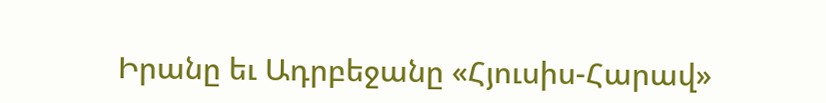Իրանը եւ Ադրբեջանը «Հյուսիս-Հարավ»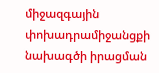միջազգային փոխադրամիջանցքի նախագծի իրացման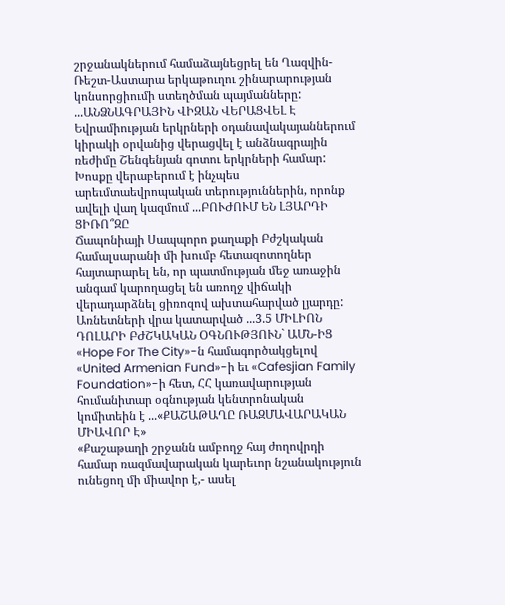շրջանակներում համաձայնեցրել են Ղազվին-Ռեշտ-Աստարա երկաթուղու շինարարության կոնսորցիումի ստեղծման պայմանները: ...ԱՆՁՆԱԳՐԱՅԻՆ ՎԻԶԱՆ ՎԵՐԱՑՎԵԼ Է
Եվրամիության երկրների օդանավակայաններում կիրակի օրվանից վերացվել է անձնագրային ռեժիմը Շենգենյան գոտու երկրների համար: Խոսքը վերաբերում է ինչպես արեւմտաեվրոպական տերություններին, որոնք ավելի վաղ կազմում ...ԲՈՒԺՈՒՄ ԵՆ ԼՅԱՐԴԻ ՑԻՌՈ՞ԶԸ
Ճապոնիայի Սապպորո քաղաքի Բժշկական համալսարանի մի խումբ հետազոտողներ հայտարարել են, որ պատմության մեջ առաջին անգամ կարողացել են առողջ վիճակի վերադարձնել ցիռոզով ախտահարված լյարդը: Առնետների վրա կատարված ...3.5 ՄԻԼԻՈՆ ԴՈԼԱՐԻ ԲԺՇԿԱԿԱՆ ՕԳՆՈՒԹՅՈՒՆ` ԱՄՆ-ԻՑ
«Hope For The City»-ն համագործակցելով «United Armenian Fund»-ի եւ «Cafesjian Family Foundation»-ի հետ, ՀՀ կառավարության հումանիտար օգնության կենտրոնական կոմիտեին է ...«ՔԱՇԱԹԱՂԸ ՌԱԶՄԱՎԱՐԱԿԱՆ ՄԻԱՎՈՐ Է»
«Քաշաթաղի շրջանն ամբողջ հայ ժողովրդի համար ռազմավարական կարեւոր նշանակություն ունեցող մի միավոր է,- ասել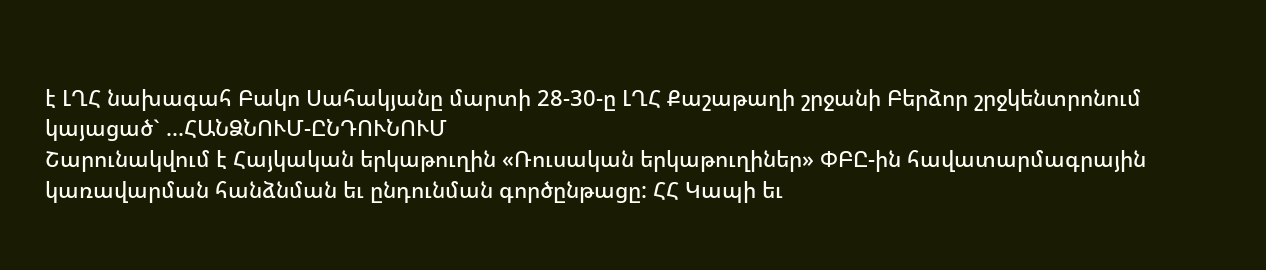է ԼՂՀ նախագահ Բակո Սահակյանը մարտի 28-30-ը ԼՂՀ Քաշաթաղի շրջանի Բերձոր շրջկենտրոնում կայացած` ...ՀԱՆՁՆՈՒՄ-ԸՆԴՈՒՆՈՒՄ
Շարունակվում է Հայկական երկաթուղին «Ռուսական երկաթուղիներ» ՓԲԸ-ին հավատարմագրային կառավարման հանձնման եւ ընդունման գործընթացը: ՀՀ Կապի եւ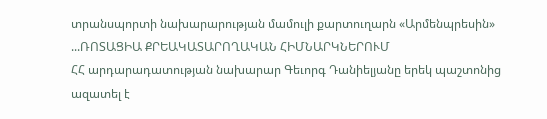տրանսպորտի նախարարության մամուլի քարտուղարն «Արմենպրեսին» ...ՌՈՏԱՑԻԱ ՔՐԵԱԿԱՏԱՐՈՂԱԿԱՆ ՀԻՄՆԱՐԿՆԵՐՈՒՄ
ՀՀ արդարադատության նախարար Գեւորգ Դանիելյանը երեկ պաշտոնից ազատել է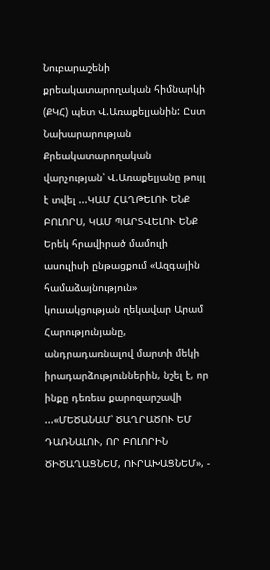Նուբարաշենի քրեակատարողական հիմնարկի (ՔԿՀ) պետ Վ.Առաքելյանին: Ըստ Նախարարության Քրեակատարողական վարչության՝ Վ.Առաքելյանը թույլ է տվել ...ԿԱՄ ՀԱՂԹԵԼՈՒ ԵՆՔ ԲՈԼՈՐՍ, ԿԱՄ ՊԱՐՏՎԵԼՈՒ ԵՆՔ
Երեկ հրավիրած մամուլի ասուլիսի ընթացքում «Ազգային համաձայնություն» կուսակցության ղեկավար Արամ Հարությունյանը, անդրադառնալով մարտի մեկի իրադարձություններին, նշել է, որ ինքը դեռեւս քարոզարշավի ...«ՄԵԾԱՆԱՄ՝ ԾԱՂՐԱԾՈՒ ԵՄ ԴԱՌՆԱԼՈՒ, ՈՐ ԲՈԼՈՐԻՆ ԾԻԾԱՂԱՑՆԵՄ, ՈՒՐԱԽԱՑՆԵՄ», -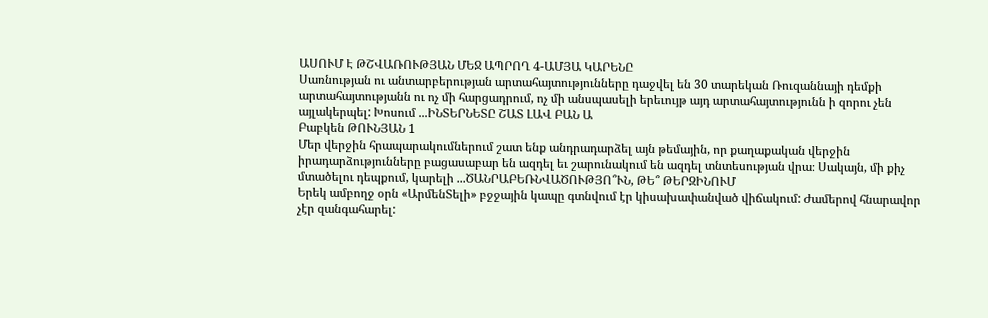ԱՍՈՒՄ Է ԹՇՎԱՌՈՒԹՅԱՆ ՄԵՋ ԱՊՐՈՂ 4-ԱՄՅԱ ԿԱՐԵՆԸ
Սառնության ու անտարբերության արտահայտությունները դաջվել են 30 տարեկան Ռուզաննայի դեմքի արտահայտությանն ու ոչ մի հարցադրում, ոչ մի անսպասելի երեւույթ այդ արտահայտությունն ի զորու չեն այլակերպել: Խոսում ...ԻՆՏԵՐՆԵՏԸ ՇԱՏ ԼԱՎ ԲԱՆ Ա
Բաբկեն ԹՈՒՆՅԱՆ 1
Մեր վերջին հրապարակումներում շատ ենք անդրադարձել այն թեմային, որ քաղաքական վերջին իրադարձությունները բացասաբար են ազդել եւ շարունակում են ազդել տնտեսության վրա։ Սակայն, մի քիչ մտածելու դեպքում, կարելի ...ԾԱՆՐԱԲԵՌՆՎԱԾՈՒԹՅՈ՞ՒՆ, ԹԵ՞ ԹԵՐԶԻՆՈՒՄ
Երեկ ամբողջ օրն «ԱրմենՏելի» բջջային կապը գտնվում էր կիսախափանված վիճակում: Ժամերով հնարավոր չէր զանգահարել: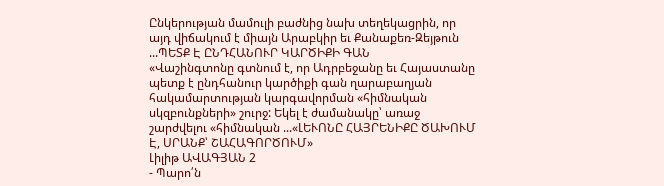Ընկերության մամուլի բաժնից նախ տեղեկացրին, որ այդ վիճակում է միայն Արաբկիր եւ Քանաքեռ-Զեյթուն ...ՊԵՏՔ Է ԸՆԴՀԱՆՈՒՐ ԿԱՐԾԻՔԻ ԳԱՆ
«Վաշինգտոնը գտնում է, որ Ադրբեջանը եւ Հայաստանը պետք է ընդհանուր կարծիքի գան ղարաբաղյան հակամարտության կարգավորման «հիմնական սկզբունքների» շուրջ: Եկել է ժամանակը՝ առաջ շարժվելու «հիմնական ...«ԼԵՒՈՆԸ ՀԱՅՐԵՆԻՔԸ ԾԱԽՈՒՄ Է, ՍՐԱՆՔ՝ ՇԱՀԱԳՈՐԾՈՒՄ»
Լիլիթ ԱՎԱԳՅԱՆ 2
- Պարո՛ն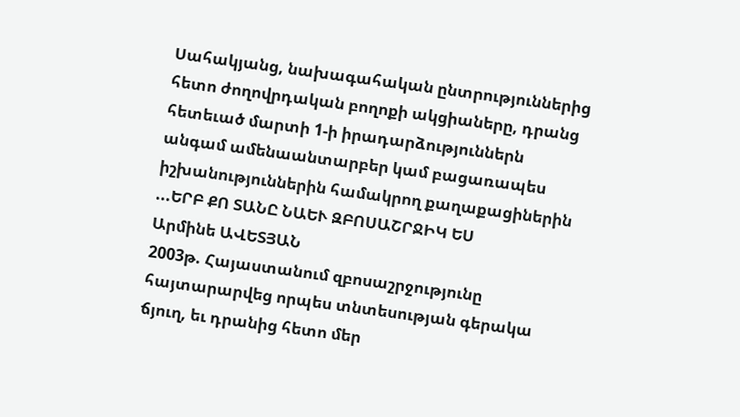Սահակյանց, նախագահական ընտրություններից հետո ժողովրդական բողոքի ակցիաները, դրանց հետեւած մարտի 1-ի իրադարձություններն անգամ ամենաանտարբեր կամ բացառապես իշխանություններին համակրող քաղաքացիներին ...ԵՐԲ ՔՈ ՏԱՆԸ ՆԱԵՒ ԶԲՈՍԱՇՐՋԻԿ ԵՍ
Արմինե ԱՎԵՏՅԱՆ
2003թ. Հայաստանում զբոսաշրջությունը հայտարարվեց որպես տնտեսության գերակա ճյուղ, եւ դրանից հետո մեր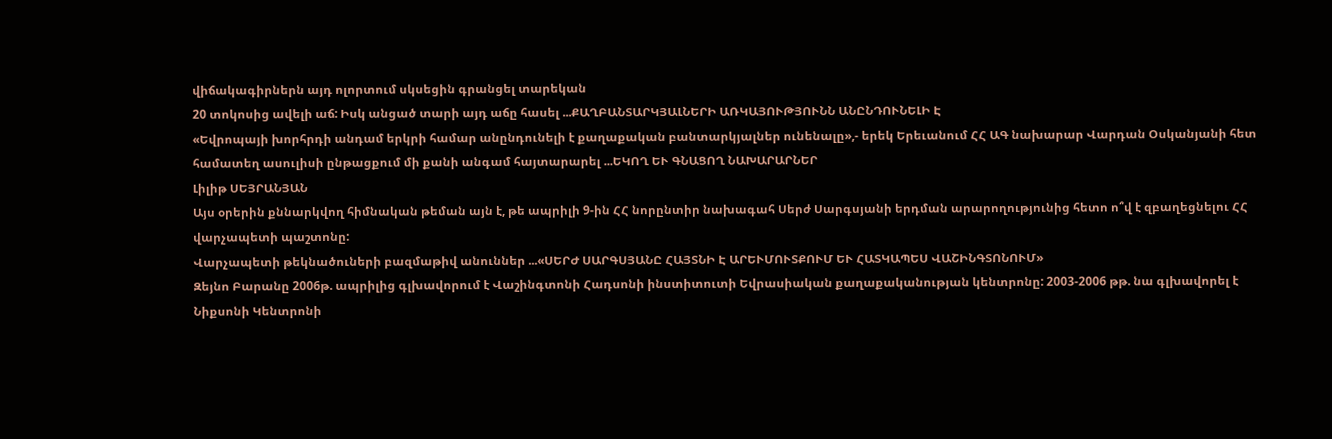վիճակագիրներն այդ ոլորտում սկսեցին գրանցել տարեկան
20 տոկոսից ավելի աճ: Իսկ անցած տարի այդ աճը հասել ...ՔԱՂԲԱՆՏԱՐԿՅԱԼՆԵՐԻ ԱՌԿԱՅՈՒԹՅՈՒՆՆ ԱՆԸՆԴՈՒՆԵԼԻ Է
«Եվրոպայի խորհրդի անդամ երկրի համար անընդունելի է քաղաքական բանտարկյալներ ունենալը»,- երեկ Երեւանում ՀՀ ԱԳ նախարար Վարդան Օսկանյանի հետ համատեղ ասուլիսի ընթացքում մի քանի անգամ հայտարարել ...ԵԿՈՂ ԵՒ ԳՆԱՑՈՂ ՆԱԽԱՐԱՐՆԵՐ
Լիլիթ ՍԵՅՐԱՆՅԱՆ
Այս օրերին քննարկվող հիմնական թեման այն է, թե ապրիլի 9-ին ՀՀ նորընտիր նախագահ Սերժ Սարգսյանի երդման արարողությունից հետո ո՞վ է զբաղեցնելու ՀՀ վարչապետի պաշտոնը:
Վարչապետի թեկնածուների բազմաթիվ անուններ ...«ՍԵՐԺ ՍԱՐԳՍՅԱՆԸ ՀԱՅՏՆԻ Է ԱՐԵՒՄՈՒՏՔՈՒՄ ԵՒ ՀԱՏԿԱՊԵՍ ՎԱՇԻՆԳՏՈՆՈՒՄ»
Զեյնո Բարանը 2006թ. ապրիլից գլխավորում է Վաշինգտոնի Հադսոնի ինստիտուտի Եվրասիական քաղաքականության կենտրոնը: 2003-2006 թթ. նա գլխավորել է Նիքսոնի Կենտրոնի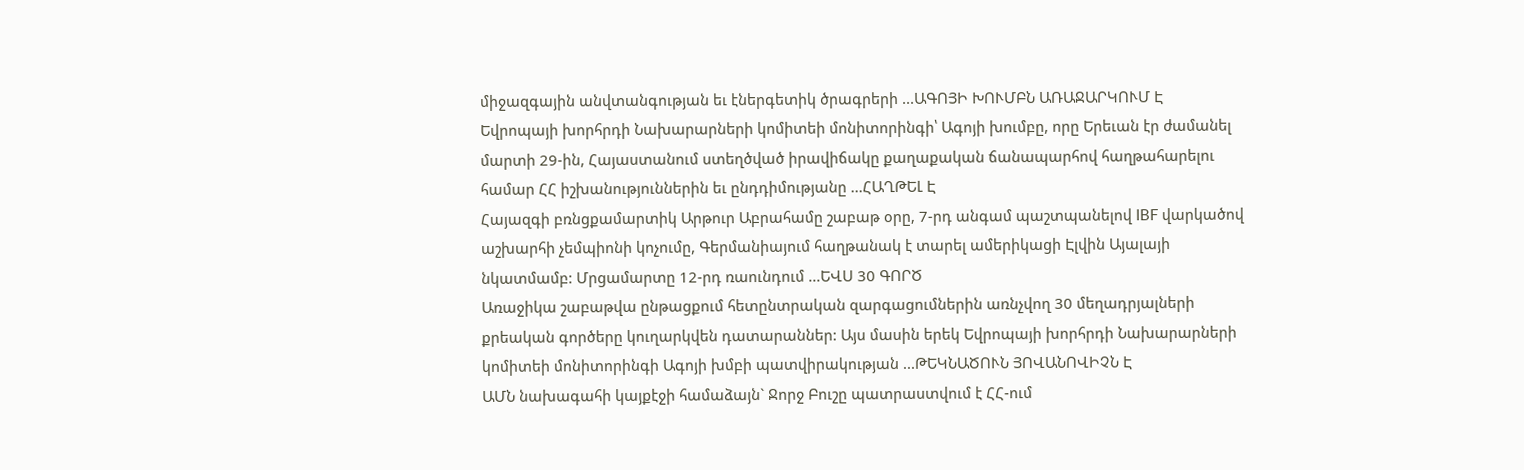միջազգային անվտանգության եւ էներգետիկ ծրագրերի ...ԱԳՈՅԻ ԽՈՒՄԲՆ ԱՌԱՋԱՐԿՈՒՄ Է
Եվրոպայի խորհրդի Նախարարների կոմիտեի մոնիտորինգի՝ Ագոյի խումբը, որը Երեւան էր ժամանել մարտի 29-ին, Հայաստանում ստեղծված իրավիճակը քաղաքական ճանապարհով հաղթահարելու համար ՀՀ իշխանություններին եւ ընդդիմությանը ...ՀԱՂԹԵԼ Է
Հայազգի բռնցքամարտիկ Արթուր Աբրահամը շաբաթ օրը, 7-րդ անգամ պաշտպանելով IBF վարկածով աշխարհի չեմպիոնի կոչումը, Գերմանիայում հաղթանակ է տարել ամերիկացի Էլվին Այալայի նկատմամբ: Մրցամարտը 12-րդ ռաունդում ...ԵՎՍ 30 ԳՈՐԾ
Առաջիկա շաբաթվա ընթացքում հետընտրական զարգացումներին առնչվող 30 մեղադրյալների քրեական գործերը կուղարկվեն դատարաններ: Այս մասին երեկ Եվրոպայի խորհրդի Նախարարների կոմիտեի մոնիտորինգի Ագոյի խմբի պատվիրակության ...ԹԵԿՆԱԾՈՒՆ ՅՈՎԱՆՈՎԻՉՆ Է
ԱՄՆ նախագահի կայքէջի համաձայն` Ջորջ Բուշը պատրաստվում է ՀՀ-ում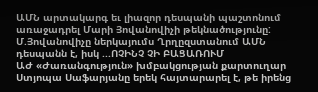ԱՄՆ արտակարգ եւ լիազոր դեսպանի պաշտոնում առաջադրել Մարի Յովանովիչի թեկնածությունը: Մ.Յովանովիչը ներկայումս Ղրղըզստանում ԱՄՆ դեսպանն է, իսկ ...ՈՉԻՆՉ ՉԻ ԲԱՑԱՌՈՒՄ
ԱԺ «Ժառանգություն» խմբակցության քարտուղար Ստյոպա Սաֆարյանը երեկ հայտարարել է, թե իրենց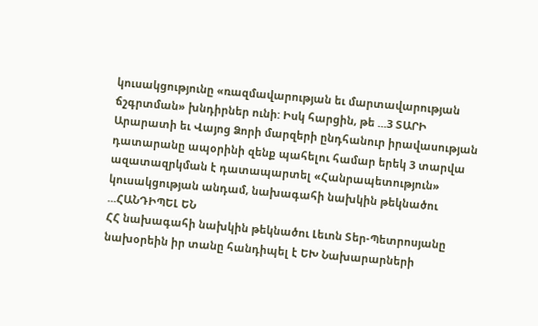կուսակցությունը «ռազմավարության եւ մարտավարության ճշգրտման» խնդիրներ ունի: Իսկ հարցին, թե ...3 ՏԱՐԻ
Արարատի եւ Վայոց Ձորի մարզերի ընդհանուր իրավասության դատարանը ապօրինի զենք պահելու համար երեկ 3 տարվա ազատազրկման է դատապարտել «Հանրապետություն» կուսակցության անդամ, նախագահի նախկին թեկնածու ...ՀԱՆԴԻՊԵԼ ԵՆ
ՀՀ նախագահի նախկին թեկնածու Լեւոն Տեր-Պետրոսյանը նախօրեին իր տանը հանդիպել է ԵԽ Նախարարների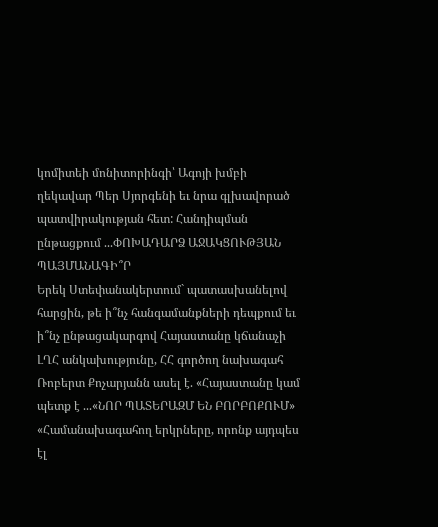կոմիտեի մոնիտորինգի՝ Ագոյի խմբի ղեկավար Պեր Սյորգենի եւ նրա գլխավորած պատվիրակության հետ: Հանդիպման ընթացքում ...ՓՈԽԱԴԱՐՁ ԱՋԱԿՑՈՒԹՅԱՆ ՊԱՅՄԱՆԱԳԻ՞Ր
Երեկ Ստեփանակերտում` պատասխանելով հարցին, թե ի՞նչ հանգամանքների դեպքում եւ ի՞նչ ընթացակարգով Հայաստանը կճանաչի ԼՂՀ անկախությունը, ՀՀ գործող նախագահ Ռոբերտ Քոչարյանն ասել է. «Հայաստանը կամ պետք է ...«ՆՈՐ ՊԱՏԵՐԱԶՄ ԵՆ ԲՈՐԲՈՔՈՒՄ»
«Համանախագահող երկրները, որոնք այդպես էլ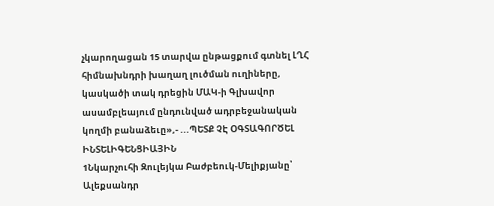չկարողացան 15 տարվա ընթացքում գտնել ԼՂՀ հիմնախնդրի խաղաղ լուծման ուղիները, կասկածի տակ դրեցին ՄԱԿ-ի Գլխավոր ասամբլեայում ընդունված ադրբեջանական կողմի բանաձեւը»,- ...ՊԵՏՔ ՉԷ ՕԳՏԱԳՈՐԾԵԼ ԻՆՏԵԼԻԳԵՆՑԻԱՅԻՆ
1Նկարչուհի Զուլեյկա Բաժբեուկ-Մելիքյանը՝ Ալեքսանդր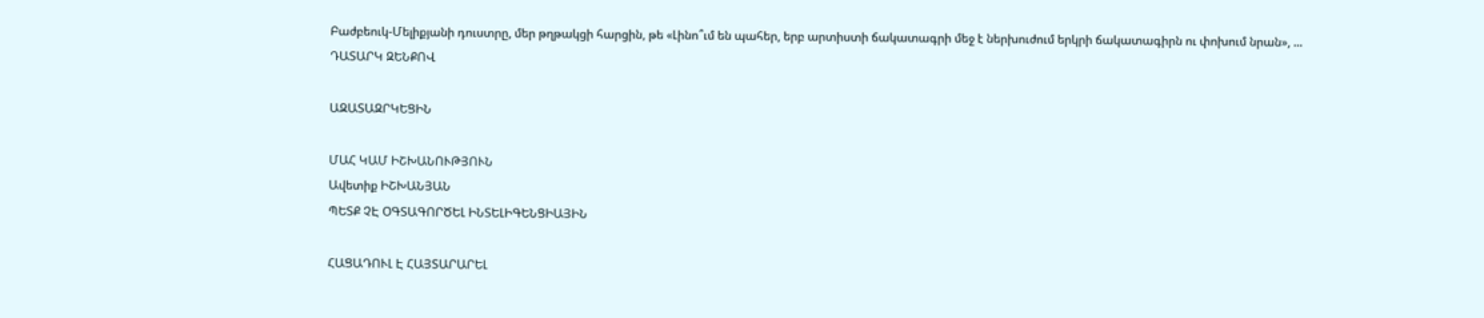Բաժբեուկ-Մելիքյանի դուստրը, մեր թղթակցի հարցին, թե «Լինո՞ւմ են պահեր, երբ արտիստի ճակատագրի մեջ է ներխուժում երկրի ճակատագիրն ու փոխում նրան», ...
ԴԱՏԱՐԿ ԶԵՆՔՈՎ

ԱԶԱՏԱԶՐԿԵՑԻՆ

ՄԱՀ ԿԱՄ ԻՇԽԱՆՈՒԹՅՈՒՆ
Ավետիք ԻՇԽԱՆՅԱՆ
ՊԵՏՔ ՉԷ ՕԳՏԱԳՈՐԾԵԼ ԻՆՏԵԼԻԳԵՆՑԻԱՅԻՆ

ՀԱՑԱԴՈՒԼ Է ՀԱՅՏԱՐԱՐԵԼ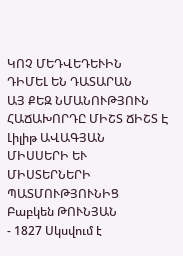ԿՈՉ ՄԵԴՎԵԴԵՒԻՆ
ԴԻՄԵԼ ԵՆ ԴԱՏԱՐԱՆ
ԱՅ ՔԵԶ ՆՄԱՆՈՒԹՅՈՒՆ
ՀԱՃԱԽՈՐԴԸ ՄԻՇՏ ՃԻՇՏ Է
Լիլիթ ԱՎԱԳՅԱՆ
ՄԻՍՍԵՐԻ ԵՒ ՄԻՍՏԵՐՆԵՐԻ ՊԱՏՄՈՒԹՅՈՒՆԻՑ
Բաբկեն ԹՈՒՆՅԱՆ
- 1827 Սկսվում է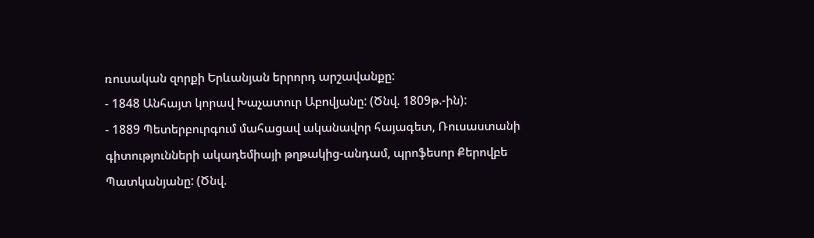ռուսական զորքի Երևանյան երրորդ արշավանքը:
- 1848 Անհայտ կորավ Խաչատուր Աբովյանը: (Ծնվ. 1809թ.-ին):
- 1889 Պետերբուրգում մահացավ ականավոր հայագետ, Ռուսաստանի գիտությունների ակադեմիայի թղթակից-անդամ, պրոֆեսոր Քերովբե Պատկանյանը: (Ծնվ.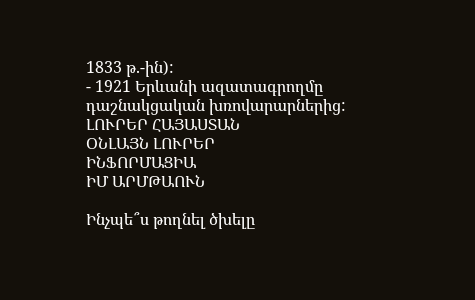1833 թ.-ին):
- 1921 Երևանի ազատագրողմը դաշնակցական խռովարարներից:
ԼՈՒՐԵՐ ՀԱՅԱՍՏԱՆ
ՕՆԼԱՅՆ ԼՈՒՐԵՐ
ԻՆՖՈՐՄԱՑԻԱ
ԻՄ ԱՐՄԹԱՈՒՆ

Ինչպե՞ս թողնել ծխելը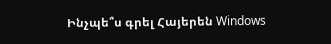Ինչպե՞ս գրել Հայերեն Windows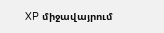XP միջավայրում